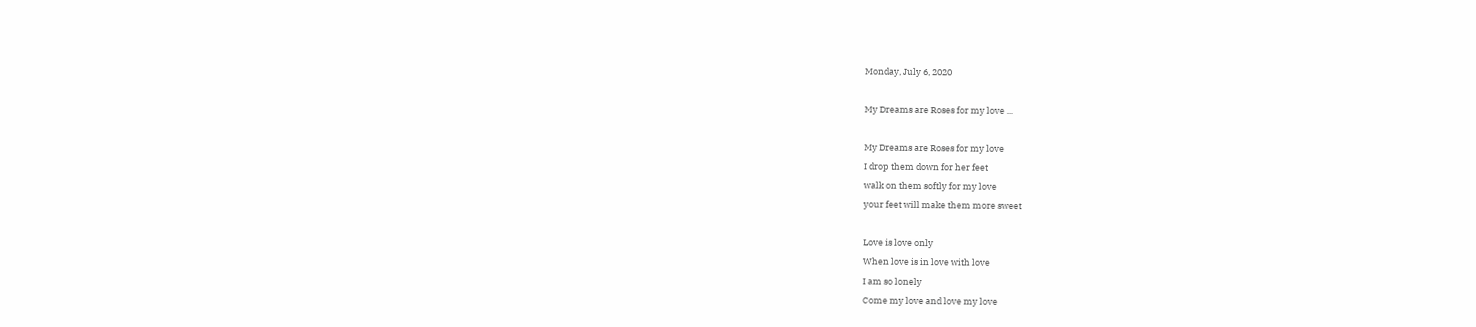Monday, July 6, 2020

My Dreams are Roses for my love ...

My Dreams are Roses for my love
I drop them down for her feet
walk on them softly for my love
your feet will make them more sweet

Love is love only
When love is in love with love
I am so lonely
Come my love and love my love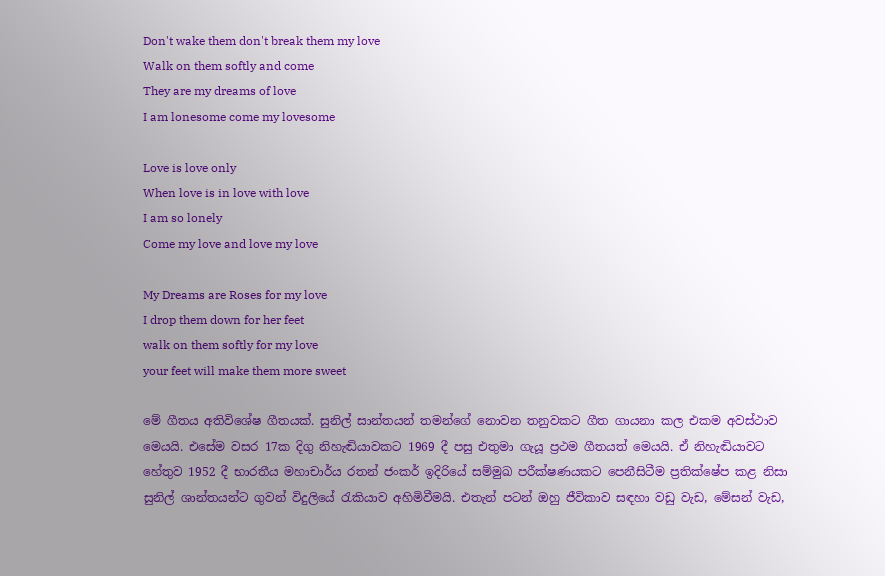Don't wake them don't break them my love
Walk on them softly and come
They are my dreams of love
I am lonesome come my lovesome

Love is love only
When love is in love with love
I am so lonely
Come my love and love my love

My Dreams are Roses for my love
I drop them down for her feet
walk on them softly for my love
your feet will make them more sweet

මේ ගීතය අතිවිශේෂ ගීතයක්. සුනිල් සාන්තයන් තමන්ගේ නොවන තනුවකට ගීත ගායනා කල එකම අවස්ථාව මෙයයි. එසේම වසර 17ක දිගු නිහැඬියාවකට 1969 දී පසු එතුමා ගැයූ ප්‍රථම ගීතයත් මෙයයි. ඒ නිහැඬියාවට හේතුව 1952 දී භාරතීය මහාචාර්ය රතන් ජංකර් ඉදිරියේ සම්මුඛ පරීක්ෂණයකට පෙනීසිටීම ප්‍රතික්ෂේප කළ නිසා සුනිල් ශාන්තයන්ට ගුවන් විදුලියේ රැකියාව අහිමිවීමයි. එතැන් පටන් ඔහු ජීවිකාව සඳහා වඩු වැඩ, මේසන් වැඩ,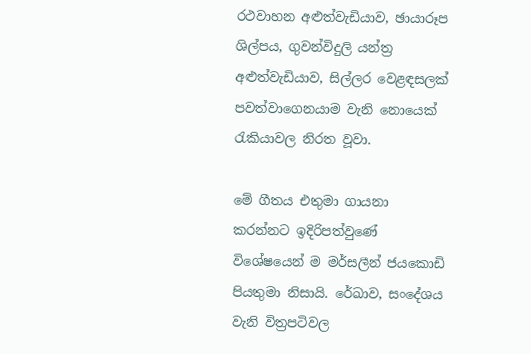රථවාහන අළුත්වැඩියාව, ඡායාරූප ශිල්පය, ගුවන්විදුලි යන්ත්‍ර අළුත්වැඩියාව, සිල්ලර වෙළඳසලක් පවත්වාගෙනයාම වැනි නොයෙක් රැකියාවල නිරත වූවා.

මේ ගීතය එතුමා ගායනා කරන්නට ඉදිරිපත්වුණේ විශේෂයෙන් ම මර්සලීන් ජයකොඩි පියතුමා නිසායි. රේඛාව, සංදේශය වැනි විත්‍රපටිවල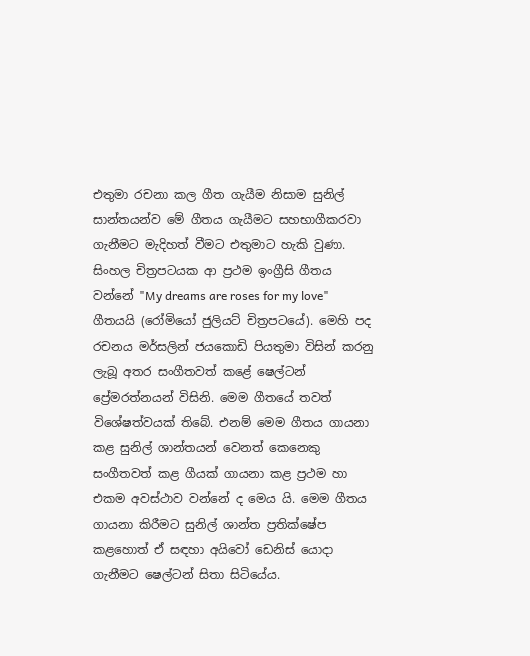එතුමා රචනා කල ගීත ගැයීම නිසාම සුනිල් සාන්තයන්ව මේ ගීතය ගැයීමට සහභාගීකරවා ගැනීමට මැදිහත් වීමට එතුමාට හැකි වුණා. සිංහල චිත්‍රපටයක ආ ප්‍රථම ඉංග්‍රීසි ගීතය වන්නේ "My dreams are roses for my love" ගීතයයි (රෝමියෝ ජුලියට් චිත්‍රපටයේ). මෙහි පද රචනය මර්සලින් ජයකොඩි පියතුමා විසින් කරනු ලැබූ අතර සංගීතවත් කළේ ෂෙල්ටන් ප්‍රේමරත්නයන් විසිනි. මෙම ගීතයේ තවත් විශේෂත්වයක් තිබේ. එනම් මෙම ගීතය ගායනා කළ සුනිල් ශාන්තයන් වෙනත් කෙනෙකු සංගීතවත් කළ ගීයක් ගායනා කළ ප්‍රථම හා එකම අවස්ථාව වන්නේ ද මෙය යි. මෙම ගීතය ගායනා කිරීමට සුනිල් ශාන්ත ප්‍රතික්ෂේප කළහොත් ඒ සඳහා අයිවෝ ඩෙනිස් යොදා ගැනීමට ෂෙල්ටන් සිතා සිටියේය.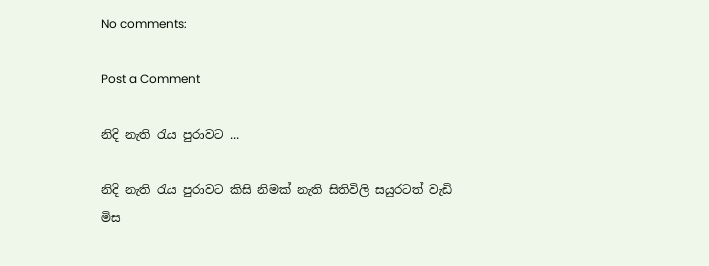No comments:

Post a Comment

නිදි නැති රැය පුරාවට ...

නිදි නැති රැය පුරාවට කිසි නිමක් නැති සිතිවිලි සයුරටත් වැඩි මිස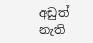අඩුත් නැති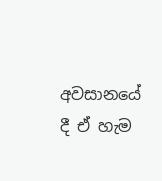අවසානයේ දී ඒ හැම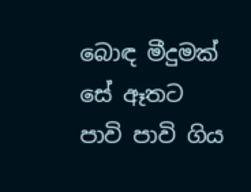බොඳ මීදුමක් සේ ඈතට පාවි පාවි ගිය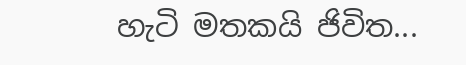හැටි මතකයි ජිවිත...